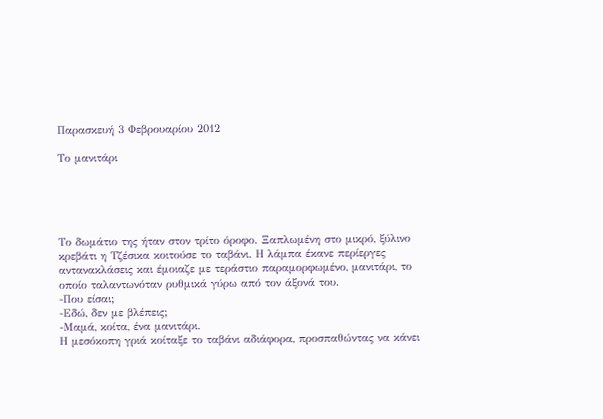Παρασκευή 3 Φεβρουαρίου 2012

Το μανιτάρι





Tο δωμάτιο της ήταν στον τρίτο όροφο. Ξαπλωμένη στο μικρό, ξύλινο κρεβάτι η Τζέσικα κοιτούσε το ταβάνι. Η λάμπα έκανε περίεργες αντανακλάσεις και έμοιαζε με τεράστιο παραμορφωμένο, μανιτάρι, το οποίο ταλαντωνόταν ρυθμικά γύρω από τον άξονά του.
-Που είσαι;
-Εδώ, δεν με βλέπεις;
-Μαμά, κοίτα, ένα μανιτάρι.
Η μεσόκοπη γριά κοίταξε το ταβάνι αδιάφορα, προσπαθώντας να κάνει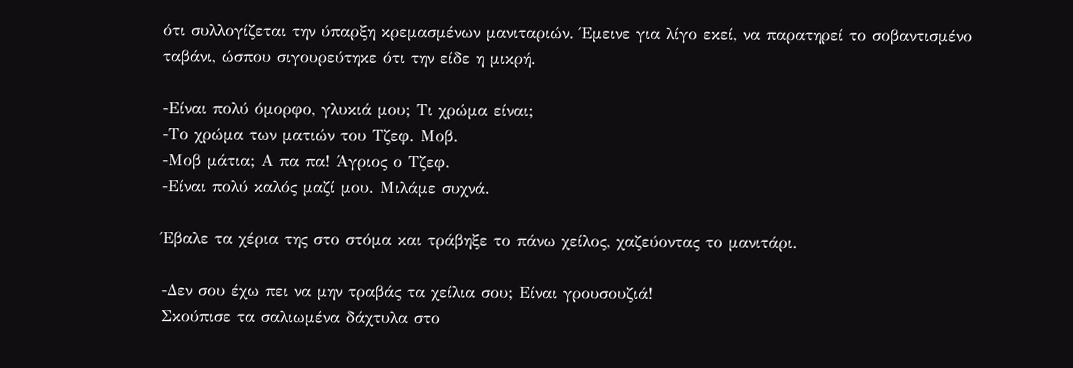ότι συλλογίζεται την ύπαρξη κρεμασμένων μανιταριών. Έμεινε για λίγο εκεί, να παρατηρεί το σοβαντισμένο ταβάνι, ώσπου σιγουρεύτηκε ότι την είδε η μικρή.

-Είναι πολύ όμορφο, γλυκιά μου; Τι χρώμα είναι;
-Το χρώμα των ματιών του Τζεφ. Μοβ.
-Μοβ μάτια; Α πα πα! Άγριος ο Τζεφ.
-Είναι πολύ καλός μαζί μου. Μιλάμε συχνά.

Έβαλε τα χέρια της στο στόμα και τράβηξε το πάνω χείλος, χαζεύοντας το μανιτάρι.

-Δεν σου έχω πει να μην τραβάς τα χείλια σου; Είναι γρουσουζιά!
Σκούπισε τα σαλιωμένα δάχτυλα στο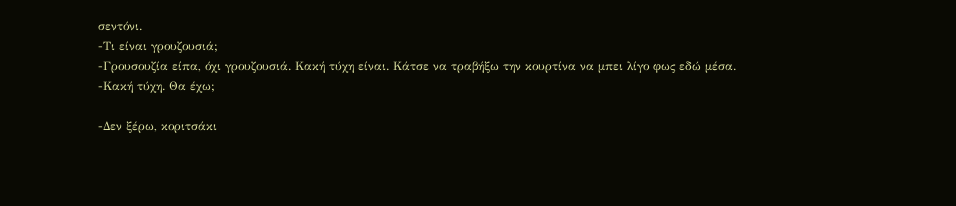σεντόνι.
-Τι είναι γρουζουσιά;
-Γρουσουζία είπα, όχι γρουζουσιά. Κακή τύχη είναι. Κάτσε να τραβήξω την κουρτίνα να μπει λίγο φως εδώ μέσα.
-Κακή τύχη. Θα έχω;

-Δεν ξέρω, κοριτσάκι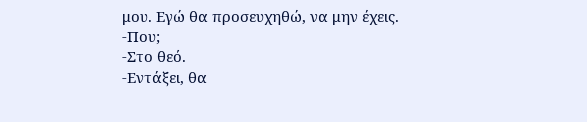μου. Εγώ θα προσευχηθώ, να μην έχεις.
-Που;
-Στο θεό.
-Εντάξει, θα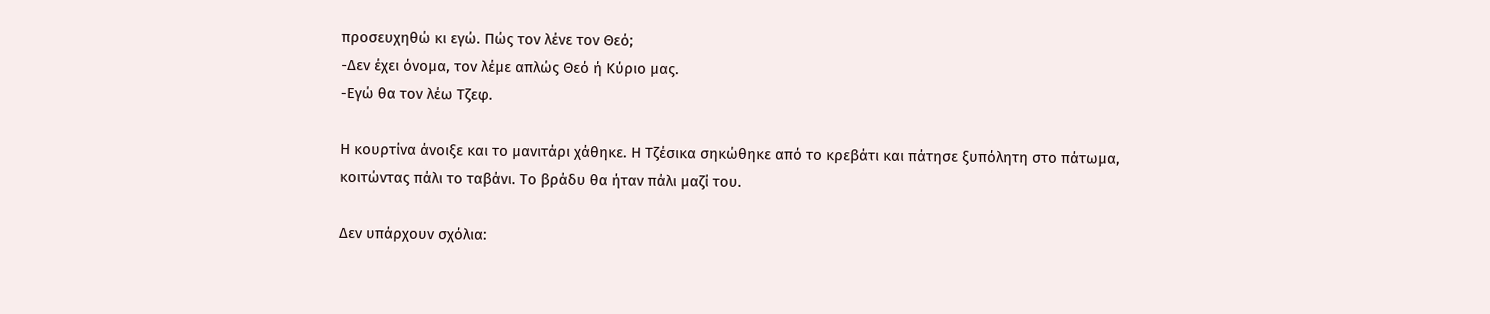προσευχηθώ κι εγώ. Πώς τον λένε τον Θεό;
-Δεν έχει όνομα, τον λέμε απλώς Θεό ή Κύριο μας.
-Εγώ θα τον λέω Τζεφ.

Η κουρτίνα άνοιξε και το μανιτάρι χάθηκε. Η Τζέσικα σηκώθηκε από το κρεβάτι και πάτησε ξυπόλητη στο πάτωμα, κοιτώντας πάλι το ταβάνι. Το βράδυ θα ήταν πάλι μαζί του.

Δεν υπάρχουν σχόλια: